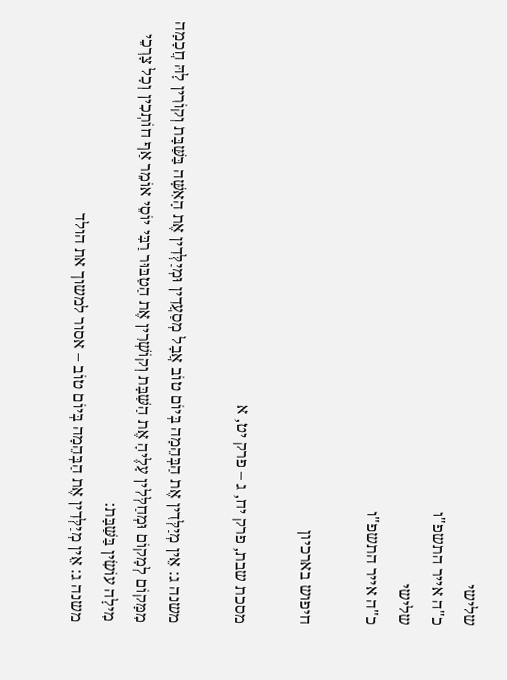שלישי
כ"ה אייר התשפ"ו
שלישי
כ"ה אייר התשפ"ו

חיפוש בארכיון

מסכת שבת, פרק יח, ג – פרק יט, א

משנה ג: אֵין מְיַלְּדִין אֶת הַבְּהֵמָה בְּיוֹם טוֹב אֲבָל מְסַעֲדִין וּמְיַלְּדִין אֶת הָאִשָּׁה בַּשַּׁבָּת וְקוֹרִין לָהּ חֲכָמָה מִמָּקוֹם לְמָקוֹם וּמְחַלְּלִין עָלֶיהָ אֶת הַשַּׁבָּת וְקוֹשְׁרִין אֶת הַטַבּוּר רַבִּי יוֹסֵי אוֹמֵר אַף חוֹתְכִין וְכָל צָרְכֵי מִילָה עוֹשִׂין בַּשַּׁבָּת:
משנה ג: אֵין מְיַלְּדִין אֶת הַבְּהֵמָה בְּיוֹם טוֹב – אסור למשוך את הולד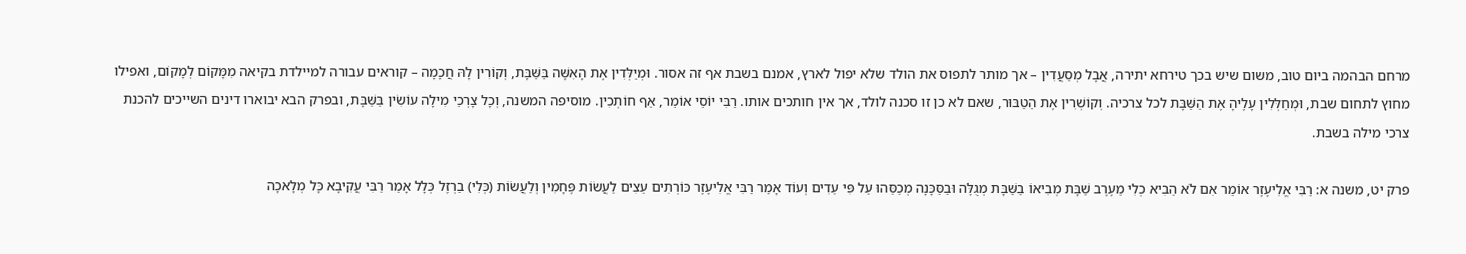מרחם הבהמה ביום טוב, משום שיש בכך טירחא יתירה, אֲבָל מְסַעֲדִין – אך מותר לתפוס את הולד שלא יפול לארץ, אמנם בשבת אף זה אסור. וּמְיַלְּדִין אֶת הָאִשָּׁה בַּשַּׁבָּת, וְקוֹרִין לָהּ חֲכָמָה – קוראים עבורה למיילדת בקיאה מִמָּקוֹם לְמָקוֹם, ואפילו מחוץ לתחום שבת, וּמְחַלְּלִין עָלֶיהָ אֶת הַשַּׁבָּת לכל צרכיה. וְקוֹשְׁרִין אֶת הַטַבּוּר, שאם לא כן זו סכנה לולד, אך אין חותכים אותו. רַבִּי יוֹסֵי אוֹמֵר, אַף חוֹתְכִין. מוסיפה המשנה, וְכָל צָרְכֵי מִילָה עוֹשִׂין בַּשַּׁבָּת, ובפרק הבא יבוארו דינים השייכים להכנת צרכי מילה בשבת.

פרק יט, משנה א: רַבִּי אֱלִיעֶזֶר אוֹמֵר אִם לֹא הֵבִיא כְלִי מֵעֶרֶב שַׁבָּת מְבִיאוֹ בַשַּׁבָּת מְגֻלֶּה וּבַסַּכָּנָה מְכַסֵּהוּ עַל פִּי עֵדִים וְעוֹד אָמַר רַבִּי אֱלִיעֶזֶר כּוֹרְתִים עֵצִים לַעֲשׂוֹת פֶּחָמִין וְלַעֲשׂוֹת (כְּלִי) בַרְזֶל כְּלָל אָמַר רַבִּי עֲקִיבָא כָּל מְלָאכָה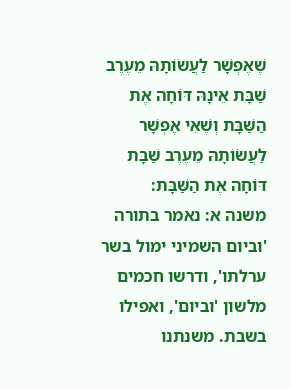שֶׁאֶפְשָׁר לַעֲשׂוֹתָהּ מֵעֶרֶב שַׁבָּת אֵינָהּ דּוֹחָה אֶת הַשַּׁבָּת וְשֶׁאִי אֶפְשָׁר לַעֲשׂוֹתָהּ מֵעֶרֶב שַׁבָּת דּוֹחָה אֶת הַשַּׁבָּת:
משנה א: נאמר בתורה 'וביום השמיני ימול בשר ערלתו', ודרשו חכמים מלשון 'וביום', ואפילו בשבת. משנתנו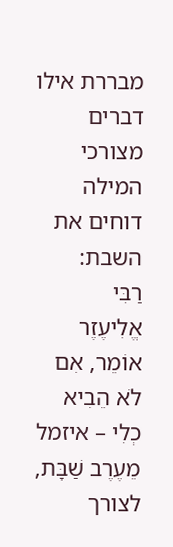מבררת אילו דברים מצורכי המילה דוחים את השבת:
רַבִּי
אֱלִיעֶזֶר אוֹמֵר, אִם לֹא הֵבִיא כְלִי – איזמל מֵעֶרֶב שַׁבָּת, לצורך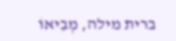ברית מילה, מְבִיאוֹ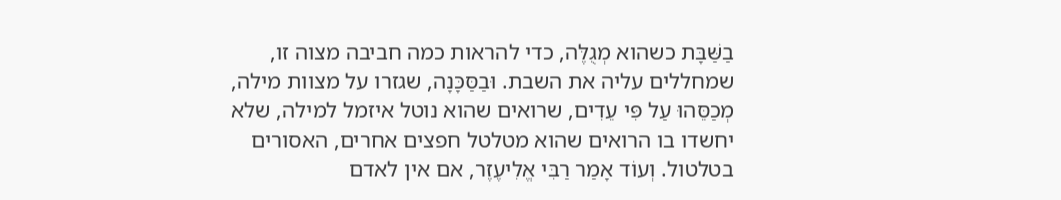בַשַּׁבָּת כשהוא מְגֻלֶּה, כדי להראות כמה חביבה מצוה זו, שמחללים עליה את השבת. וּבַסַּכָּנָה, שגזרו על מצוות מילה, מְכַסֵּהוּ עַל פִּי עֵדִים, שרואים שהוא נוטל איזמל למילה, שלא יחשדו בו הרואים שהוא מטלטל חפצים אחרים, האסורים בטלטול. וְעוֹד אָמַר רַבִּי אֱלִיעֶזֶר, אם אין לאדם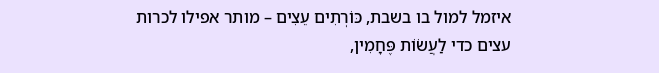איזמל למול בו בשבת, כּוֹרְתִים עֵצִים – מותר אפילו לכרות עצים כדי לַעֲשׂוֹת פֶּחָמִין,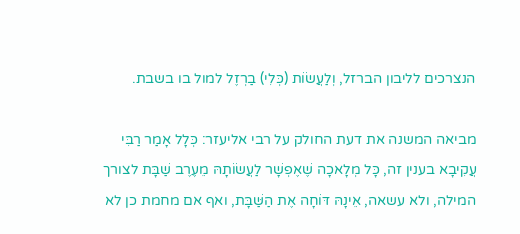הנצרכים לליבון הברזל, וְלַעֲשׂוֹת (כְּלִי) בַרְזֶל למול בו בשבת.

מביאה המשנה את דעת החולק על רבי אליעזר: כְּלָל אָמַר רַבִּי עֲקִיבָא בענין זה, כָּל מְלָאכָה שֶׁאֶפְשָׁר לַעֲשׂוֹתָהּ מֵעֶרֶב שַׁבָּת לצורך המילה, ולא עשאה, אֵינָהּ דּוֹחָה אֶת הַשַּׁבָּת, ואף אם מחמת כן לא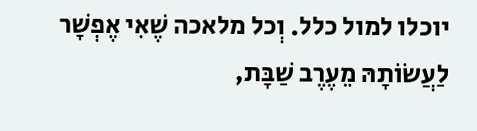יוכלו למול כלל. וְכל מלאכה שֶׁאִי אֶפְשָׁר לַעֲשׂוֹתָהּ מֵעֶרֶב שַׁבָּת,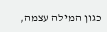כגון המילה עצמה,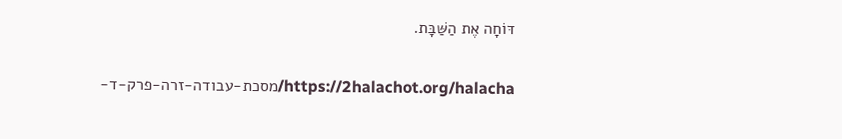דּוֹחָה אֶת הַשַּׁבָּת.

https://2halachot.org/halacha/מסכת-עבודה-זרה-פרק-ד-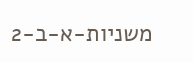משניות-א-ב-2